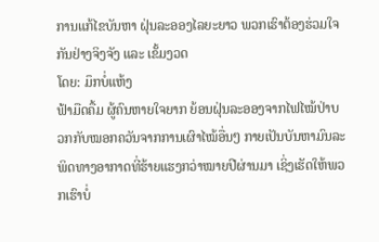ການແກ້ໄຂບັນຫາ ຝຸ່ນລະອອງໄລຍະຍາວ ພວກເຮົາຕ້ອງຮ່ວມໃຈກັນຢ່າງຈິງຈັງ ແລະ ເຂັ້ມງວດ
ໂດຍ: ມຶກບໍ່ແຫ້ງ
ຟ້າມືດຄື້ມ ຜູ້ຄົນຫາຍໃຈຍາກ ຍ້ອນຝຸ່ນລະອອງຈາກໄຟໄໝ້ປ່າບວກກັບໝອກຄວັນຈາກການເຜົາໄໝ້ອື່ນໆ ກາຍເປັນບັນຫາມົນລະພິດທາງອາກາດທີ່ຮ້າຍແຮງກວ່າໝາຍປີຜ່ານມາ ເຊິ່ງເຮັດໃຫ້ພວກເຮົາບໍ່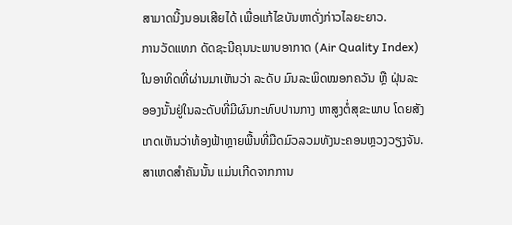ສາມາດນີ້ງນອນເສີຍໄດ້ ເພື່ອແກ້ໄຂບັນຫາດັ່ງກ່າວໄລຍະຍາວ.
ການວັດແທກ ດັດຊະນີຄຸນນະພາບອາກາດ (Air Quality Index) ໃນອາທິດທີ່ຜ່ານມາເຫັນວ່າ ລະດັບ ມົນລະພິດໝອກຄວັນ ຫຼື ຝຸ່ນລະອອງນັ້ນຢູ່ໃນລະດັບທີ່ມີຜົນກະທົບປານກາງ ຫາສູງຕໍ່ສຸຂະພາບ ໂດຍສັງເກດເຫັນວ່າທ້ອງຟ້າຫຼາຍພື້ນທີ່ມືດມົວລວມທັງນະຄອນຫຼວງວຽງຈັນ.
ສາເຫດສຳຄັນນັ້ນ ແມ່ນເກີດຈາກການ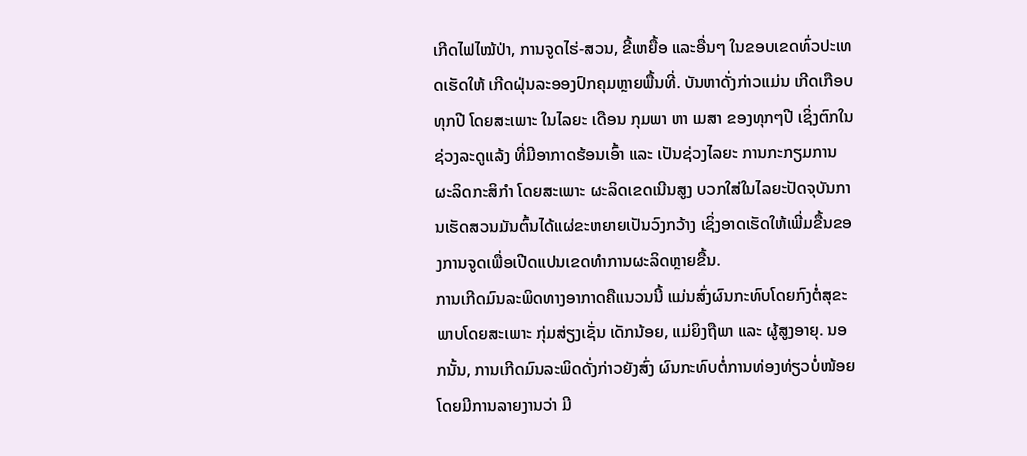ເກີດໄຟໄໝ້ປ່າ, ການຈູດໄຮ່-ສວນ, ຂີ້ເຫຍື້ອ ແລະອື່ນໆ ໃນຂອບເຂດທົ່ວປະເທດເຮັດໃຫ້ ເກີດຝຸ່ນລະອອງປົກຄຸມຫຼາຍພື້ນທີ່. ບັນຫາດັ່ງກ່າວແມ່ນ ເກີດເກືອບທຸກປີ ໂດຍສະເພາະ ໃນໄລຍະ ເດືອນ ກຸມພາ ຫາ ເມສາ ຂອງທຸກໆປີ ເຊິ່ງຕົກໃນຊ່ວງລະດູແລ້ງ ທີ່ມີອາກາດຮ້ອນເອົ້າ ແລະ ເປັນຊ່ວງໄລຍະ ການກະກຽມການ ຜະລິດກະສິກຳ ໂດຍສະເພາະ ຜະລິດເຂດເນີນສູງ ບວກໃສ່ໃນໄລຍະປັດຈຸບັນການເຮັດສວນມັນຕົ້ນໄດ້ແຜ່ຂະຫຍາຍເປັນວົງກວ້າງ ເຊິ່ງອາດເຮັດໃຫ້ເພີ່ມຂື້ນຂອງການຈູດເພື່ອເປີດແປນເຂດທຳການຜະລິດຫຼາຍຂື້ນ.
ການເກີດມົນລະພິດທາງອາກາດຄືແນວນນີ້ ແມ່ນສົ່ງຜົນກະທົບໂດຍກົງຕໍ່ສຸຂະພາບໂດຍສະເພາະ ກຸ່ມສ່ຽງເຊັ່ນ ເດັກນ້ອຍ, ແມ່ຍິງຖືພາ ແລະ ຜູ້ສູງອາຍຸ. ນອກນັ້ນ, ການເກີດມົນລະພິດດັ່ງກ່າວຍັງສົ່ງ ຜົນກະທົບຕໍ່ການທ່ອງທ່ຽວບໍ່ໜ້ອຍ ໂດຍມີການລາຍງານວ່າ ມີ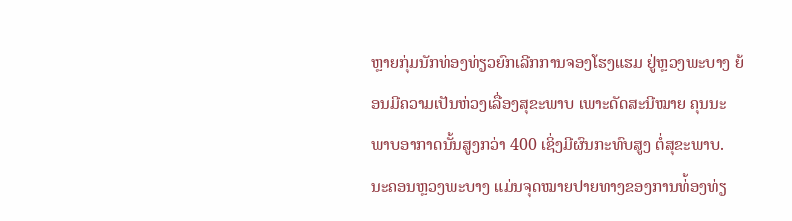ຫຼາຍກຸ່ມນັກທ່ອງທ່ຽວຍົກເລີກການຈອງໂຮງແຮມ ຢູ່ຫຼວງພະບາງ ຍ້ອນມີຄວາມເປັນຫ່ວງເລື່ອງສຸຂະພາບ ເພາະດັດສະນີໝາຍ ຄຸນນະພາບອາກາດນັ້ນສູງກວ່າ 400 ເຊິ່ງມີຜົນກະທົບສູງ ຕໍ່ສຸຂະພາບ.
ນະຄອນຫຼວງພະບາງ ແມ່ນຈຸດໝາຍປາຍທາງຂອງການທ່້ອງທ່ຽ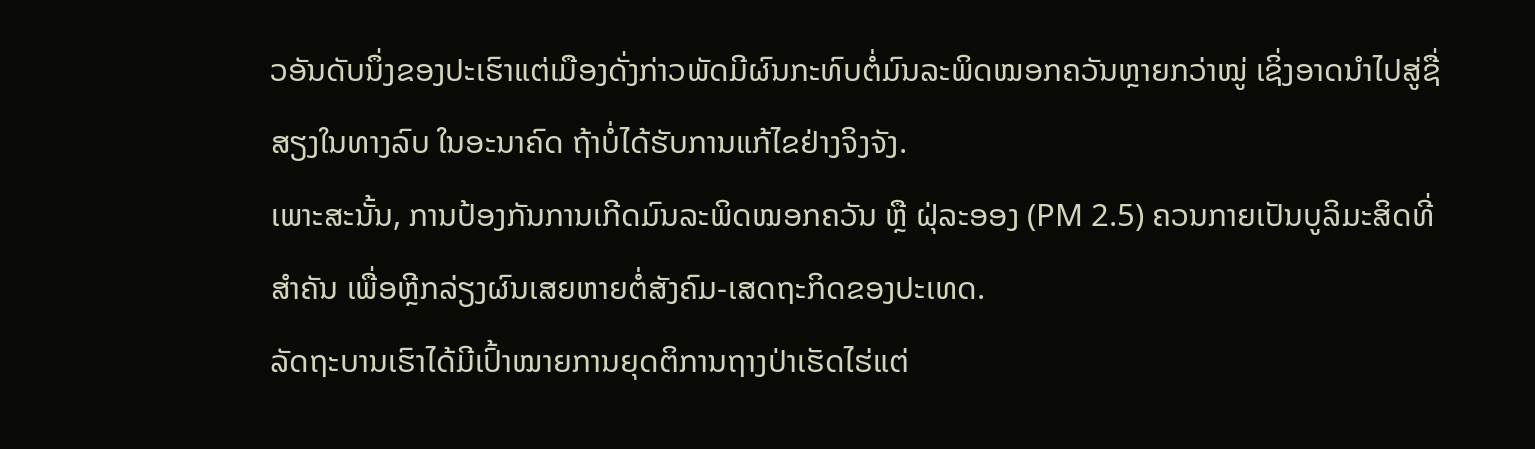ວອັນດັບນຶ່ງຂອງປະເຮົາແຕ່ເມືອງດັ່ງກ່າວພັດມີຜົນກະທົບຕໍ່ມົນລະພິດໝອກຄວັນຫຼາຍກວ່າໝູ່ ເຊິ່ງອາດນຳໄປສູ່ຊື່ສຽງໃນທາງລົບ ໃນອະນາຄົດ ຖ້າບໍ່ໄດ້ຮັບການແກ້ໄຂຢ່າງຈິງຈັງ.
ເພາະສະນັ້ນ, ການປ້ອງກັນການເກີດມົນລະພິດໝອກຄວັນ ຫຼື ຝຸ່ລະອອງ (PM 2.5) ຄວນກາຍເປັນບູລິມະສິດທີ່ສຳຄັນ ເພື່ອຫຼີກລ່ຽງຜົນເສຍຫາຍຕໍ່ສັງຄົມ-ເສດຖະກິດຂອງປະເທດ.
ລັດຖະບານເຮົາໄດ້ມີເປົ້າໝາຍການຍຸດຕິການຖາງປ່າເຮັດໄຮ່ແຕ່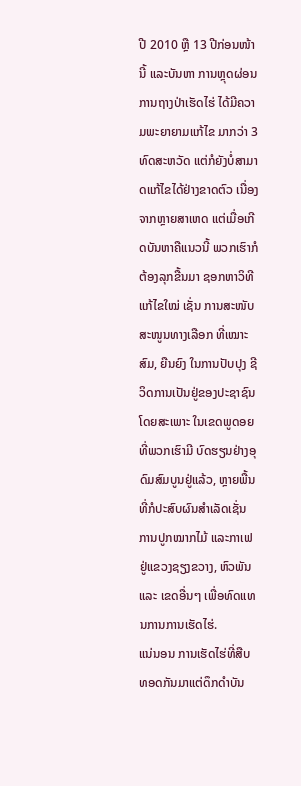ປີ 2010 ຫຼື 13 ປີກ່ອນໜ້ານີ້ ແລະບັນຫາ ການຫຼຸດຜ່ອນການຖາງປ່າເຮັດໄຮ່ ໄດ້ມີຄວາມພະຍາຍາມແກ້ໄຂ ມາກວ່າ 3 ທົດສະຫວັດ ແຕ່ກໍຍັງບໍ່ສາມາດແກ້ໄຂໄດ້ຢ່າງຂາດຕົວ ເນື່ອງຈາກຫຼາຍສາເຫດ ແຕ່ເມື່ອເກີດບັນຫາຄືແນວນີ້ ພວກເຮົາກໍຕ້ອງລຸກຂື້ນມາ ຊອກຫາວິທີແກ້ໄຂໃໝ່ ເຊັ່ນ ການສະໜັບສະໜູນທາງເລືອກ ທີ່ເໝາະສົມ, ຍືນຍົງ ໃນການປັບປຸງ ຊີວິດການເປັນຢູ່ຂອງປະຊາຊົນ ໂດຍສະເພາະ ໃນເຂດພູດອຍ ທີ່ພວກເຮົາມີ ບົດຮຽນຢ່າງອຸດົມສົມບູນຢູ່ແລ້ວ, ຫຼາຍພື້ນທີ່ກໍປະສົບຜົນສຳເລັດເຊັ່ນ ການປູກໝາກໄມ້ ແລະກາເຟ ຢູ່ແຂວງຊຽງຂວາງ, ຫົວພັນ ແລະ ເຂດອື່ນໆ ເພື່ອທົດແທນການການເຮັດໄຮ່.
ແນ່ນອນ ການເຮັດໄຮ່ທີ່ສືບທອດກັນມາແຕ່ດຶກດຳບັນ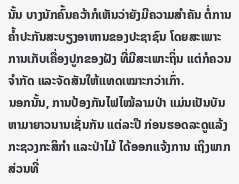ນັ້ນ ບາງນັກຄົ້ນຄວ້າກໍເຫັນວ່າຍັງມີຄວາມສຳຄັນ ຕໍ່ການຄໍ້າປະກັນສະບຽງອາຫານຂອງປະຊາຊົນ ໂດຍສະເພາະການເກັບເຄື່ອງປູກຂອງຝັງ ທີ່ມີສະເພາະຖິ່ນ ແຕ່ກໍຄວນຈຳກັດ ແລະຈັດສັນໃຫ້ແທດເໝາະກວ່າເກົ່າ.
ນອກນັ້ນ, ການປ້ອງກັນໄຟໄໝ້ລາມປ່າ ແມ່ນເປັນບັນຫາມາຍາວນານເຊັ່ນກັນ ແຕ່ລະປີ ກ່ອນຮອດລະດູແລ້ງກະຊວງກະສິກຳ ແລະປ່າໄມ້ ໄດ້ອອກແຈ້ງການ ເຖິງພາກສ່ວນທີ່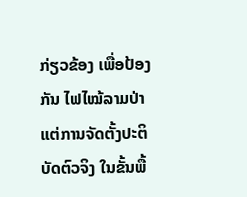ກ່ຽວຂ້ອງ ເພື່ອປ້ອງກັນ ໄຟໄໝ້ລາມປ່າ ແຕ່ການຈັດຕັ້ງປະຕິບັດຕົວຈິງ ໃນຂັ້ນພື້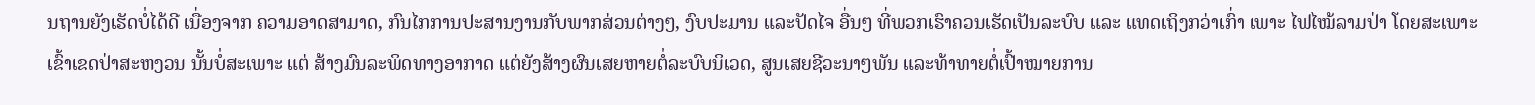ນຖານຍັງເຮັດບໍ່ໄດ້ດີ ເນື່ອງຈາກ ຄວາມອາດສາມາດ, ກົນໄກການປະສານງານກັບພາກສ່ວນຕ່າງໆ, ງົບປະມານ ແລະປັດໄຈ ອື່ນໆ ທີ່ພວກເຮົາຄວນເຮັດເປັນລະບົບ ແລະ ແທດເຖິງກວ່າເກົ່າ ເພາະ ໄຟໄໝ້ລາມປ່າ ໂດຍສະເພາະ ເຂົ້າເຂດປ່າສະຫງວນ ນັ້ນບໍ່ສະເພາະ ແຕ່ ສ້າງມົນລະພິດທາງອາກາດ ແຕ່ຍັງສ້າງຜົນເສຍຫາຍຕໍ່ລະບົບນິເວດ, ສູນເສຍຊີວະນາໆພັນ ແລະທ້າທາຍຕໍ່ເປົ້າໝາຍການ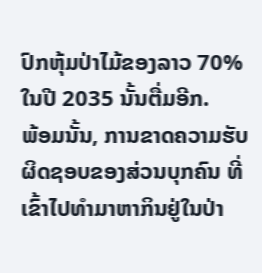ປົກຫຸ້ມປ່າໄມ້ຂອງລາວ 70% ໃນປີ 2035 ນັ້ນຕື່ມອີກ.
ພ້ອມນັ້ນ, ການຂາດຄວາມຮັບຜິດຊອບຂອງສ່ວນບຸກຄົນ ທີ່ເຂົ້າໄປທຳມາຫາກິນຢູ່ໃນປ່າ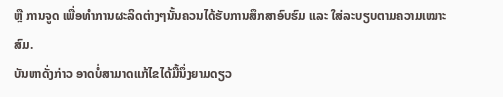ຫຼື ການຈູດ ເພື່ອທຳການຜະລິດຕ່າງໆນັ້ນຄວນໄດ້ຮັບການສຶກສາອົບຮົມ ແລະ ໃສ່ລະບຽບຕາມຄວາມເໝາະສົມ.
ບັນຫາດັ່ງກ່າວ ອາດບໍ່ສາມາດແກ້ໄຂໄດ້ມື້ນຶ່ງຍາມດຽວ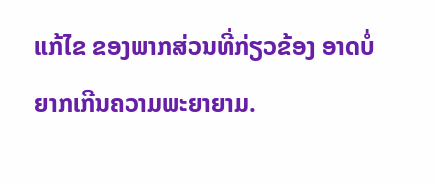ແກ້ໄຂ ຂອງພາກສ່ວນທີ່ກ່ຽວຂ້ອງ ອາດບໍ່ຍາກເກີນຄວາມພະຍາຍາມ.